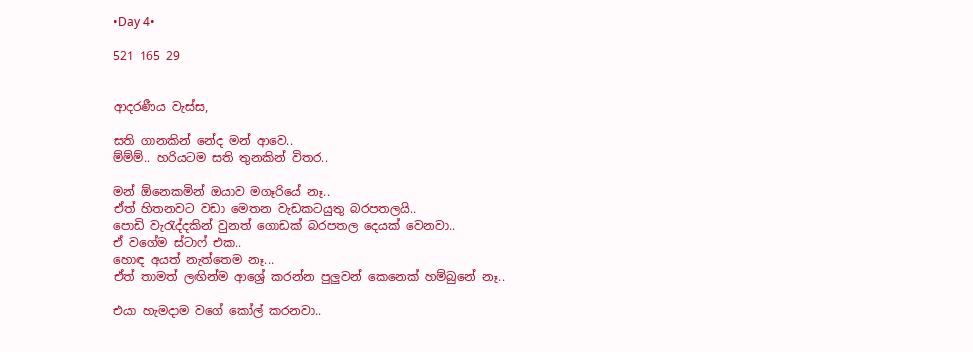•Day 4•

521 165 29


ආදරණීය වැස්ස,

සති ගානකින් නේද මන් ආවෙ..
ම්ම්ම්.. හරියටම සති තුනකින් විතර..

මන් ඕනෙකමින් ඔයාව මගෑරියේ නෑ..
ඒත් හිතනවට වඩා මෙතන වැඩකටයුතු බරපතලයි..
පොඩි වැරැද්දකින් වුනත් ගොඩක් බරපතල දෙයක් වෙනවා..
ඒ වගේම ස්ටාෆ් එක..
හොඳ අයත් නැත්තෙම නෑ...
ඒත් තාමත් ලඟින්ම ආශ්‍රේ කරන්න පුලුවන් කෙනෙක් හම්බුනේ නෑ..

එයා හැමදාම වගේ කෝල් කරනවා..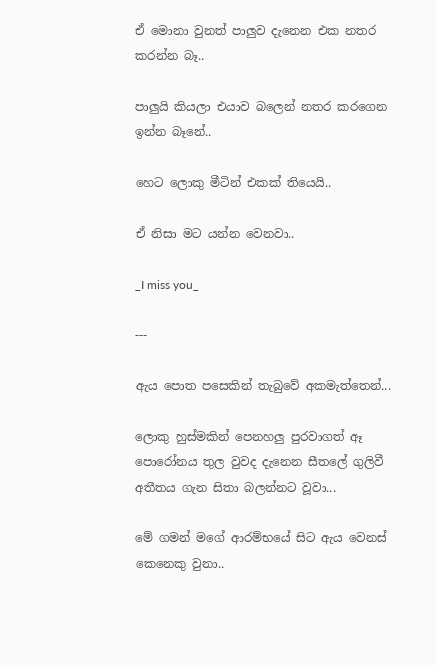ඒ මොනා වුනත් පාලුව දැනෙන එක නතර කරන්න බෑ..

පාලුයි කියලා එයාව බලෙන් නතර කරගෙන ඉන්න බෑනේ..

හෙට ලොකු මීටින් එකක් තියෙයි..

ඒ නිසා මට යන්න වෙනවා..

_I miss you_

---

ඇය පොත පසෙකින් තැබුවේ අකමැත්තෙන්...

ලොකු හුස්මකින් පෙනහලු පුරවාගත් ඈ පොරෝනය තුල වුවද දැනෙන සීතලේ ගුලිවී අතීතය ගැන සිතා බලන්නට වූවා...

මේ ගමන් මගේ ආරම්භයේ සිට ඇය වෙනස් කෙනෙකු වුනා..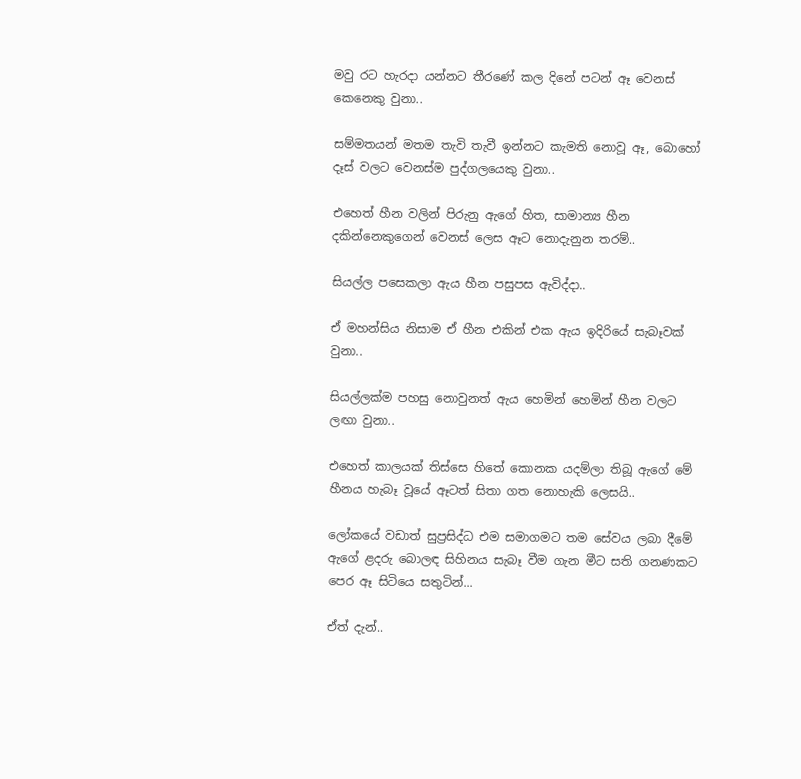මවු රට හැරදා යන්නට තීරණේ කල දිනේ පටන් ඈ වෙනස් කෙනෙකු වුනා..

සම්මතයන් මතම තැවි තැවී ඉන්නට කැමති නොවූ ඈ, බොහෝ දෑස් වලට වෙනස්ම පුද්ගලයෙකු වුනා..

එහෙත් හීන වලින් පිරුනු ඇගේ හිත, සාමාන්‍ය හීන දකින්නෙකුගෙන් වෙනස් ලෙස ඈට නොදැනුන තරම්..

සියල්ල පසෙකලා ඇය හීන පසුපස ඇවිද්දා..

ඒ මහන්සිය නිසාම ඒ හීන එකින් එක ඇය ඉදිරියේ සැබෑවක් වුනා..

සියල්ලක්ම පහසු නොවුනත් ඇය හෙමින් හෙමින් හීන වලට ලඟා වුනා..

එහෙත් කාලයක් තිස්සෙ හිතේ කොනක යදම්ලා තිබූ ඇගේ මේ හීනය හැබෑ වූයේ ඈටත් සිතා ගත නොහැකි ලෙසයි..

ලෝකයේ වඩාත් සුප්‍රසිද්ධ එම සමාගමට තම සේවය ලබා දීමේ ඇගේ ළදරු බොලඳ සිහිනය සැබෑ වීම ගැන මීට සති ගනණකට පෙර ඈ සිටියෙ සතුටින්...

ඒත් දැන්..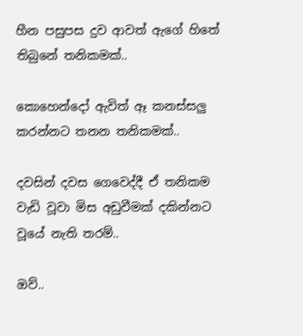හීන පසුපස දුව ආවත් ඇගේ හිතේ තිබුනේ තනිකමක්..

කොහෙන්දෝ ඇවිත් ඈ කනස්සලු කරන්නට තනන තනිකමක්..

දවසින් දවස ගෙවෙද්දී ඒ තනිකම වැඩි වූවා මිස අඩුවීමක් දකින්නට වූයේ නැති තරම්..

ඔව්..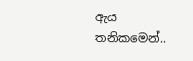ඇය තනිකමෙන්..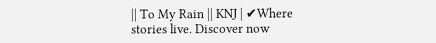|| To My Rain || KNJ | ✔Where stories live. Discover now